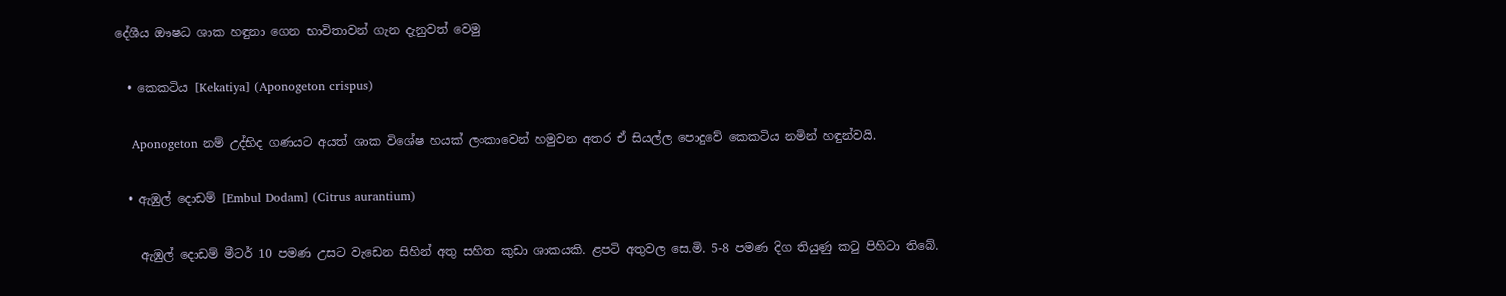දේශීය ඖෂධ ශාක හඳුනා ගෙන භාවිතාවන් ගැන දැනුවත් වෙමු

  • කෙකටිය [Kekatiya] (Aponogeton crispus)

    Aponogeton නම් උද්භිද ගණයට අයත් ශාක විශේෂ හයක් ලංකාවෙන් හමුවන අතර ඒ සියල්ල පොදුවේ කෙකටිය නමින් හඳුන්වයි.

  • ඇඹුල් දොඩම් [Embul Dodam] (Citrus aurantium)

    ඇඹුල් දොඩම් මීටර් 10 පමණ උසට වැඩෙන සිහින් අතු සහිත කුඩා ශාකයකි. ළපටි අතුවල සෙ.මි. 5-8 පමණ දිග තියුණු කටු පිහිටා තිබේ.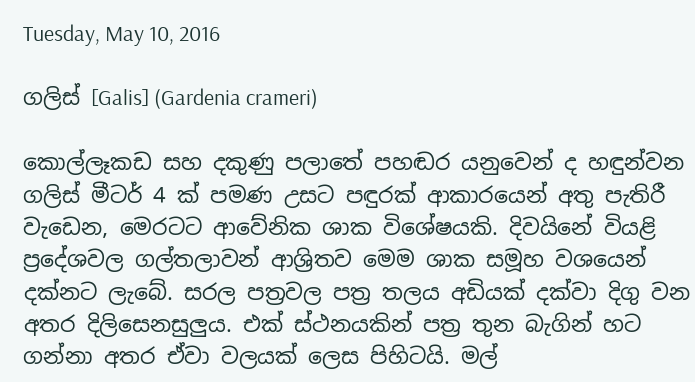Tuesday, May 10, 2016

ගලිස් [Galis] (Gardenia crameri)

කොල්ලෑකඩ සහ දකුණු පලාතේ පහඬර යනුවෙන් ද හඳුන්වන ගලිස් මීටර් 4 ක් පමණ උසට පඳුරක් ආකාරයෙන් අතු පැතිරී වැඩෙන, මෙරටට ආවේනික ශාක විශේෂයකි. දිවයිනේ වියළි ප්‍රදේශවල ගල්තලාවන් ආශ්‍රිතව මෙම ශාක සමූහ වශයෙන් දක්නට ලැබේ. සරල පත්‍රවල පත්‍ර තලය අඩියක් දක්වා දිගු වන අතර දිලිසෙනසුලුය. එක් ස්ථනයකින් පත්‍ර තුන බැගින් හට ගන්නා අතර ඒවා වලයක් ලෙස පිහිටයි. මල්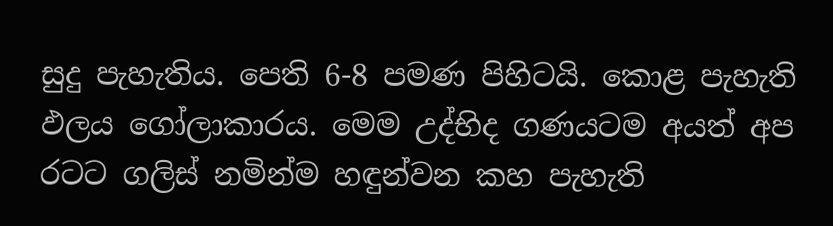සුදු පැහැතිය. පෙති 6-8 පමණ පිහිටයි. කොළ පැහැති ඵලය ගෝලාකාරය. මෙම උද්භිද ගණයටම අයත් අප රටට ගලිස් නමින්ම හඳුන්වන කහ පැහැති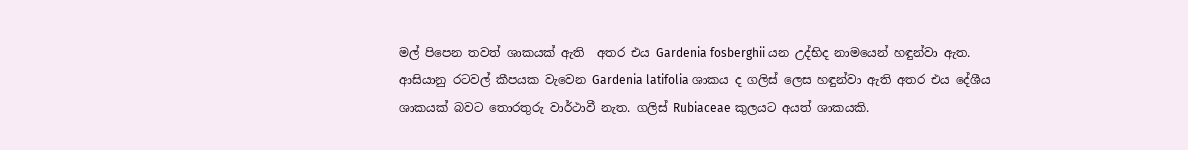මල් පිපෙන තවත් ශාකයක් ඇති  අතර එය Gardenia fosberghii යන උද්භිද නාමයෙන් හඳුන්වා ඇත. ආසියානු රටවල් කීපයක වැවෙන Gardenia latifolia ශාකය ද ගලිස් ලෙස හඳුන්වා ඇති අතර එය දේශීය ශාකයක් බවට තොරතුරු වාර්ථාවී නැත. ගලිස් Rubiaceae කුලයට අයත් ශාකයකි.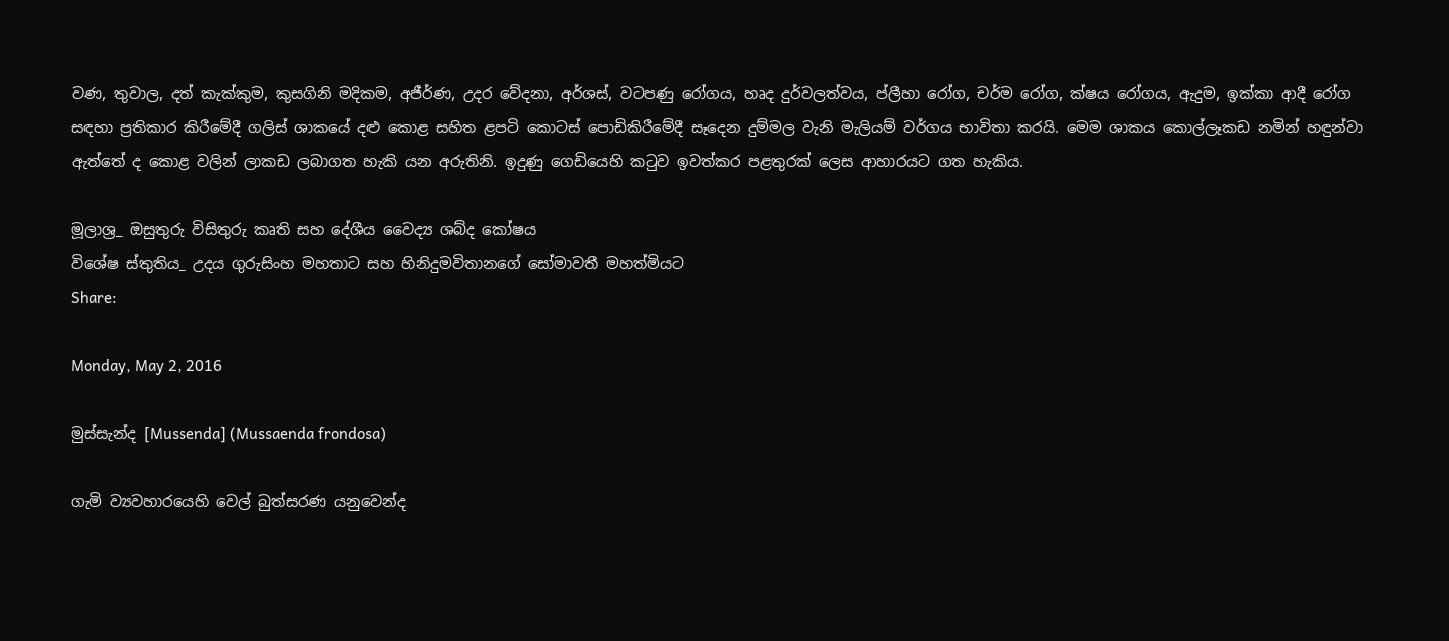වණ, තුවාල, දත් කැක්කුම, කුසගිනි මදිකම, අජීර්ණ, උදර වේදනා, අර්ශස්, වටපණු රෝගය, හෘද දුර්වලත්වය, ප්ලීහා රෝග, චර්ම රෝග, ක්ෂය රෝගය, ඇදුම, ඉක්කා ආදී රෝග සඳහා ප්‍රතිකාර කිරීමේදී ගලිස් ශාකයේ දළු කොළ සහිත ළපටි කොටස් පොඩිකිරීමේදී සෑදෙන දුම්මල වැනි මැලියම් වර්ගය භාවිතා කරයි. මෙම ශාකය කොල්ලෑකඩ නමින් හඳුන්වා ඇත්තේ ද කොළ වලින් ලාකඩ ලබාගත හැකි යන අරුතිනි. ඉදුණු ගෙඩියෙහි කටුව ඉවත්කර පළතුරක් ලෙස ආහාරයට ගත හැකිය.

මූලාශ්‍ර_ ඔසුතුරු විසිතුරු කෘති සහ දේශීය වෛද්‍ය ශබ්ද කෝෂය
විශේෂ ස්තුතිය_ උදය ගුරුසිංහ මහතාට සහ හිනිදුමවිතානගේ සෝමාවතී මහත්මියට
Share:

Monday, May 2, 2016

මුස්සැන්ද [Mussenda] (Mussaenda frondosa)

ගැමි ව්‍යවහාරයෙහි වෙල් බුත්සරණ යනුවෙන්ද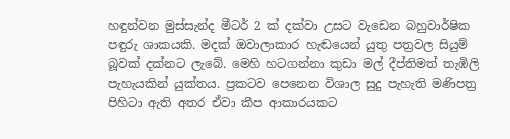හඳුන්වන මුස්සැන්ද මීටර් 2 ක් දක්වා උසට වැඩෙන බහුවාර්ෂික පඳුරු ශාකයකි. මදක් ඔවාලාකාර හැඬයෙන් යුතු පත්‍රවල සියුම් බූවක් දක්නට ලැබේ. මෙහි හටගන්නා කුඩා මල් දීප්තිමත් තැඹිලි පැහැයකින් යුක්තය. ප්‍රකටව පෙනෙන විශාල සුදු පැහැති මණිපත්‍ර පිහිටා ඇති අතර ඒවා කීප ආකාරයකට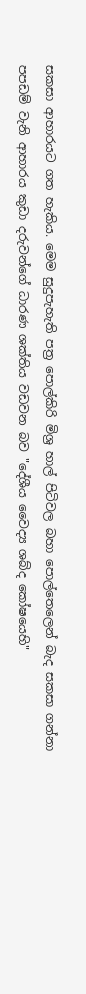සකසා ආහාරයට ගත හැකිය. මෙම සුදුපැහැති පත්‍ර පොල්කිරි මිශ්‍ර හාල් පිටිවල බහා පොල්තෙලෙන් බැද සකසා ගන්නා පපඩම් වැනි ආහාරය කුඩා දරුවන්ගේ ධාරණ ශක්තිය වඩවන බව "දේශීය වෛද්‍ය ශබ්ද කෝෂයෙහි"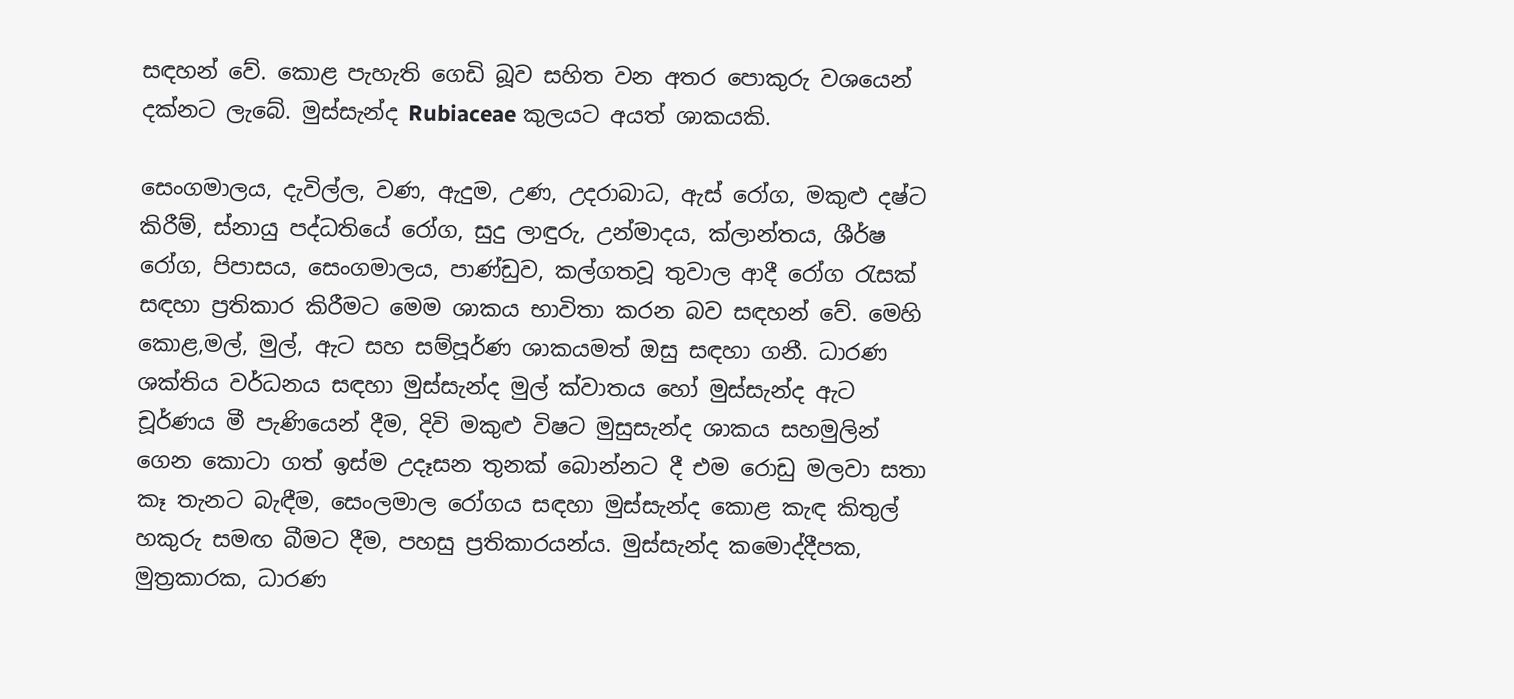සඳහන් වේ. කොළ පැහැති ගෙඩි බූව සහිත වන අතර පොකුරු වශයෙන් දක්නට ලැබේ. මුස්සැන්ද Rubiaceae කුලයට අයත් ශාකයකි.

සෙංගමාලය, දැවිල්ල, වණ, ඇදුම, උණ, උදරාබාධ, ඇස් රෝග, මකුළු දෂ්ට කිරීම්, ස්නායු පද්ධතියේ රෝග, සුදු ලාඳුරු, උන්මාදය, ක්ලාන්තය, ශීර්ෂ රෝග, පිපාසය, සෙංගමාලය, පාණ්ඩුව, කල්ගතවූ තුවාල ආදී රෝග රැසක් සඳහා ප්‍රතිකාර කිරීමට මෙම ශාකය භාවිතා කරන බව සඳහන් වේ. මෙහි කොළ,මල්, මුල්, ඇට සහ සම්පූර්ණ ශාකයමත් ඔසු සඳහා ගනී. ධාරණ ශක්තිය වර්ධනය සඳහා මුස්සැන්ද මුල් ක්වාතය හෝ මුස්සැන්ද ඇට චූර්ණය මී පැණියෙන් දීම, දිවි මකුළු විෂට මුසුසැන්ද ශාකය සහමුලින් ගෙන කොටා ගත් ඉස්ම උදෑසන තුනක් බොන්නට දී එම රොඩු මලවා සතා කෑ තැනට බැඳීම, සෙංලමාල රෝගය සඳහා මුස්සැන්ද කොළ කැඳ කිතුල් හකුරු සමඟ බීමට දීම, පහසු ප්‍රතිකාරයන්ය. මුස්සැන්ද කමොද්දීපක, මුත්‍රකාරක, ධාරණ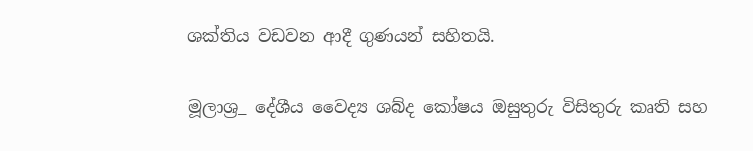ශක්තිය වඩවන ආදී ගුණයන් සහිතයි.

මූලාශ්‍ර_ දේශීය වෛද්‍ය ශබ්ද කෝෂය ඔසුතුරු විසිතුරු කෘති සහ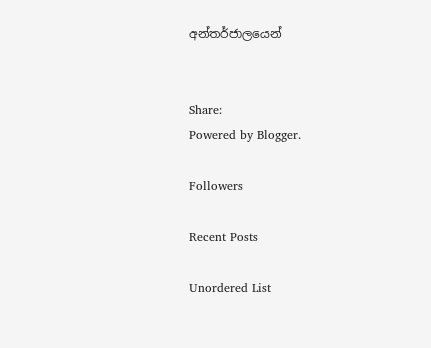අන්තර්ජාලයෙන්


Share:
Powered by Blogger.

Followers

Recent Posts

Unordered List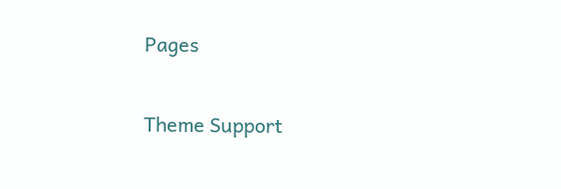Pages

Theme Support